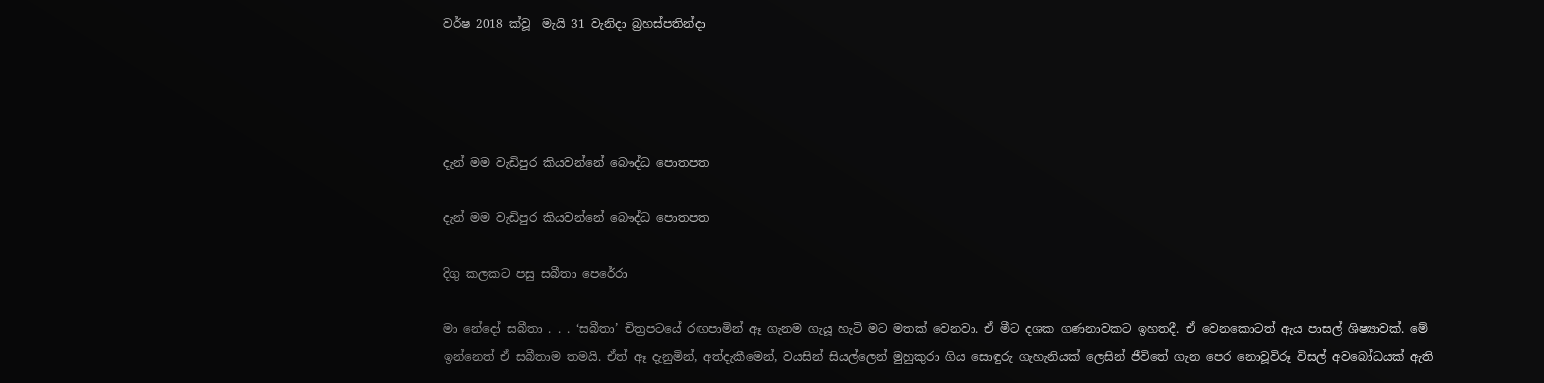වර්ෂ 2018 ක්වූ  මැයි 31 වැනිදා බ්‍රහස්පතින්දා




දැන් මම වැඩිපුර කියවන්නේ බෞද්ධ පොතපත

දැන් මම වැඩිපුර කියවන්නේ බෞද්ධ පොතපත

දිගු කලකට පසු සබීතා පෙරේරා

මා නේදෝ සබීතා . . . ‘සබීතා’ චිත්‍රපටයේ රඟපාමින් ඈ ගැනම ගැයූ හැටි මට මතක් වෙනවා. ඒ මීට දශක ගණනාවකට ඉහතදී. ඒ වෙනකොටත් ඇය පාසල් ශිෂ්‍යාවක්. මේ ඉන්නෙත් ඒ සබීතාම තමයි. ඒත් ඈ දැනුමින්, අත්දැකීමෙන්, වයසින් සියල්ලෙන් මුහුකුරා ගිය සොඳුරු ගැහැනියක් ලෙසින් ජීවිතේ ගැන පෙර නොවූවිරූ විසල් අවබෝධයක් ඇති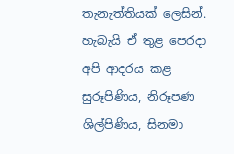තැනැත්තියක් ලෙසින්. හැබැයි ඒ තුළ පෙරදා අපි ආදරය කළ සුරූපිණිය, නිරූපණ ශිල්පිණිය, සිනමා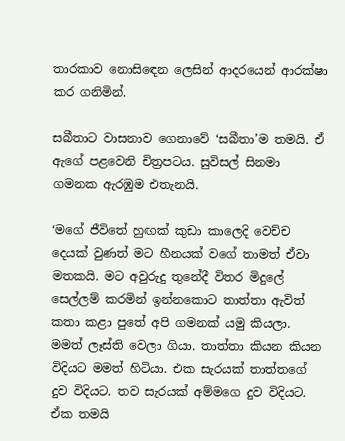තාරකාව නොසිඳෙන ලෙසින් ආදරයෙන් ආරක්ෂා කර ගනිමින්.

සබීතාට වාසනාව ගෙනාවේ ‘සබීතා’ම තමයි. ඒ ඇගේ පළවෙනි චිත්‍රපටය. සුවිසල් සිනමා ගමනක ඇරඹුම එතැනයි.

‘මගේ ජීවිතේ හුඟක් කුඩා කාලෙදි වෙච්ච දෙයක් වුණත් මට හීනයක් වගේ තාමත් ඒවා මතකයි. මට අවුරුදු තුනේදී විතර මිදුලේ සෙල්ලම් කරමින් ඉන්නකොට තාත්තා ඇවිත් කතා කළා පුතේ අපි ගමනක් යමු කියලා. මමත් ලෑස්ති වෙලා ගියා. තාත්තා කියන කියන විදියට මමත් හිටියා. එක සැරයක් තාත්තගේ දුව විදියට. තව සැරයක් අම්මගෙ දුව විදියට. ඒක තමයි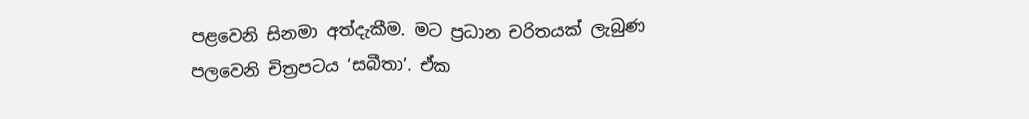පළවෙනි සිනමා අත්දැකීම. මට ප්‍රධාන චරිතයක් ලැබුණ පලවෙනි චිත්‍රපටය ‘සබීතා’. ඒක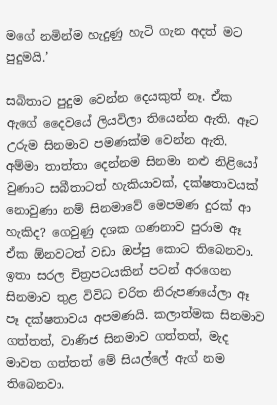මගේ නමින්ම හැදුණු හැටි ගැන අදත් මට පුදුමයි.’

සබිතාට පුදුම වෙන්න දෙයකුත් නෑ. ඒක ඇගේ දෛවයේ ලියවිලා තියෙන්න ඇති. ඈට උරුම සිනමාව පමණක්ම වෙන්න ඇති. අම්මා තාත්තා දෙන්නම සිනමා නළු නිළියෝ වුණාට සබීතාටත් හැකියාවක්, දක්ෂතාවයක් නොවුණා නම් සිනමාවේ මෙපමණ දුරක් ආ හැකිද? ගෙවුණු දශක ගණනාව පුරාම ඈ ඒක ඕනවටත් වඩා ඔප්පු කොට තිබෙනවා. ඉතා සරල චිත්‍රපටයකින් පටන් අරගෙන සිනමාව තුළ විවිධ චරිත නිරුපණයේලා ඈ පෑ දක්ෂතාවය අපමණයි. කලාත්මක සිනමාව ගත්තත්, වාණිජ සිනමාව ගත්තත්, මැද මාවත ගත්තත් මේ සියල්ලේ ඇග් නම තිබෙනවා.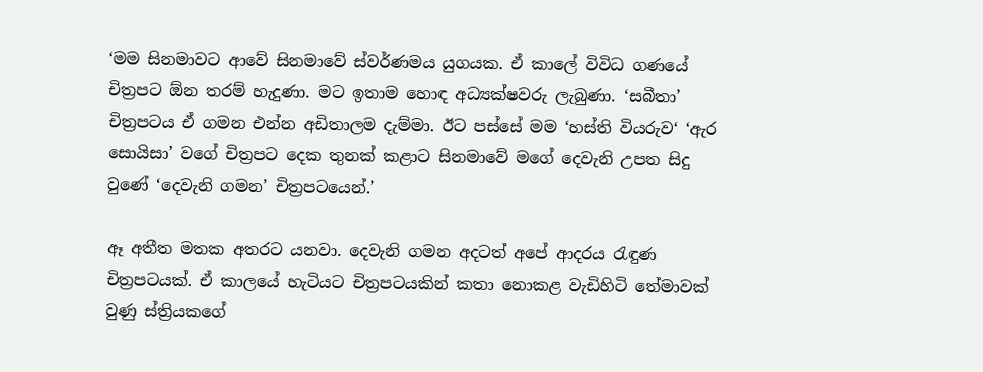‘මම සිනමාවට ආවේ සිනමාවේ ස්වර්ණමය යුගයක. ඒ කාලේ විවිධ ගණයේ චිත්‍රපට ඕන තරම් හැදුණා. මට ඉතාම හොඳ අධ්‍යක්ෂවරු ලැබුණා. ‘සබීතා’ චිත්‍රපටය ඒ ගමන එන්න අඩිතාලම දැම්මා. ඊට පස්සේ මම ‘හස්ති වියරුව‘ ‘ඇර සොයිසා’ වගේ චිත්‍රපට දෙක තුනක් කළාට සිනමාවේ මගේ දෙවැනි උපත සිදු වුණේ ‘දෙවැනි ගමන’ චිත්‍රපටයෙන්.’

ඈ අතීත මතක අතරට යනවා. දෙවැනි ගමන අදටත් අපේ ආදරය රැඳුණ චිත්‍රපටයක්. ඒ කාලයේ හැටියට චිත්‍රපටයකින් කතා නොකළ වැඩිහිටි තේමාවක් වුණු ස්ත්‍රියකගේ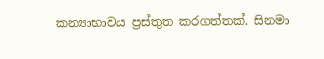කන්‍යාභාවය ප්‍රස්තුත කරගත්තක්. සිනමා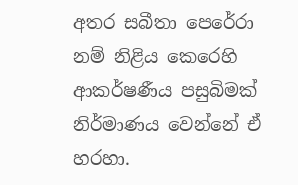අතර සබීතා පෙරේරා නම් නිළිය කෙරෙහි ආකර්ෂණීය පසුබිමක් නිර්මාණය වෙන්නේ ඒ හරහා.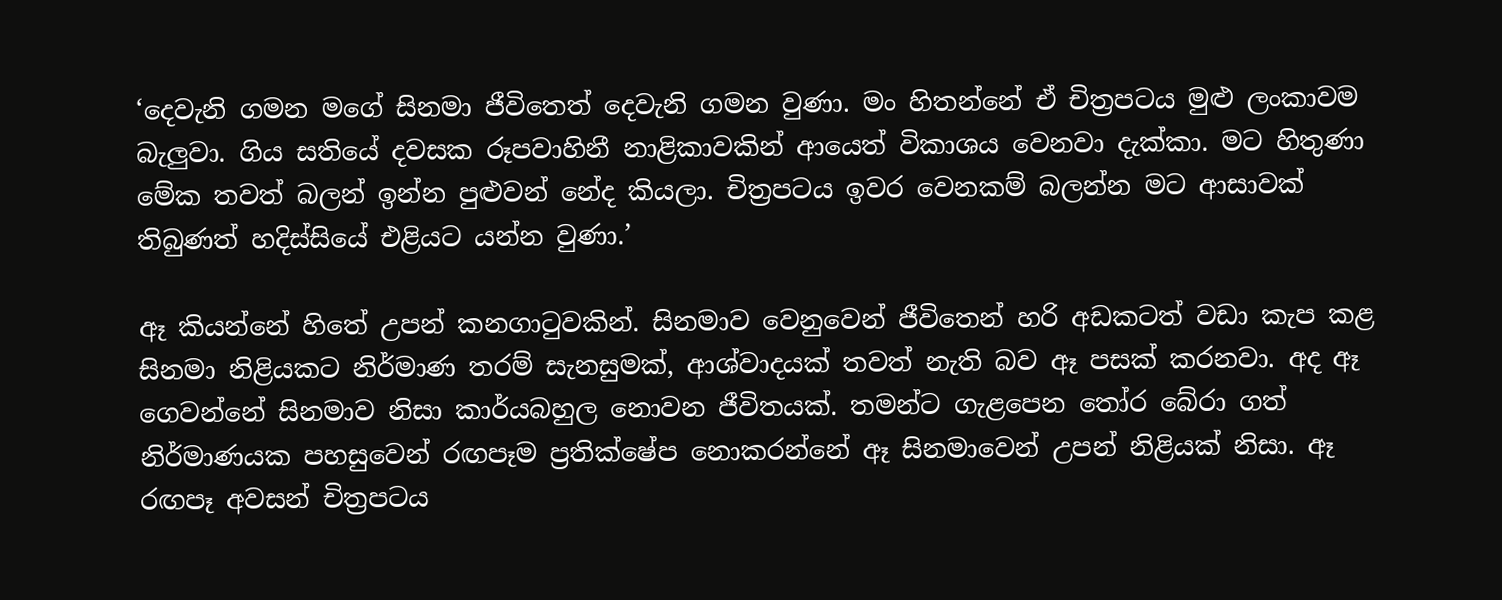‘දෙවැනි ගමන මගේ සිනමා ජීවිතෙත් දෙවැනි ගමන වුණා. මං හිතන්නේ ඒ චිත්‍රපටය මුළු ලංකාවම බැලුවා. ගිය සතියේ දවසක රූපවාහිනී නාළිකාවකින් ආයෙත් විකාශය වෙනවා දැක්කා. මට හිතුණා මේක තවත් බලන් ඉන්න පුළුවන් නේද කියලා. චිත්‍රපටය ඉවර වෙනකම් බලන්න මට ආසාවක් තිබුණත් හදිස්සියේ එළියට යන්න වුණා.’

ඈ කියන්නේ හිතේ උපන් කනගාටුවකින්. සිනමාව වෙනුවෙන් ජීවිතෙන් හරි අඩකටත් වඩා කැප කළ සිනමා නිළියකට නිර්මාණ තරම් සැනසුමක්, ආශ්වාදයක් තවත් නැති බව ඈ පසක් කරනවා. අද ඈ ගෙවන්නේ සිනමාව නිසා කාර්යබහුල නොවන ජීවිතයක්. තමන්ට ගැළපෙන තෝර බේරා ගත් නිර්මාණයක පහසුවෙන් රඟපෑම ප්‍රතික්ෂේප නොකරන්නේ ඈ සිනමාවෙන් උපන් නිළියක් නිසා. ඈ රඟපෑ අවසන් චිත්‍රපටය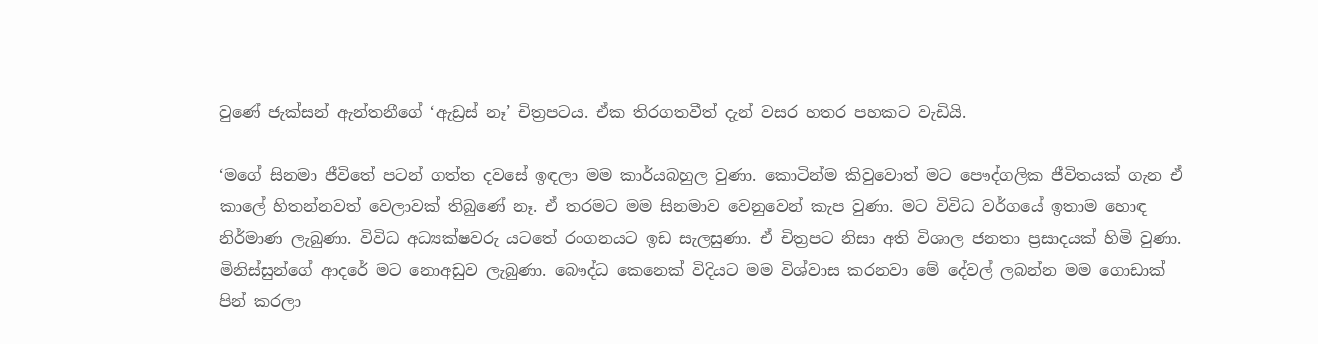වුණේ ජැක්සන් ඇන්තනීගේ ‘ඇඩ්‍රස් නෑ’ චිත්‍රපටය. ඒක තිරගතවීත් දැන් වසර හතර පහකට වැඩියි.

‘මගේ සිනමා ජීවිතේ පටන් ගත්ත දවසේ ඉඳලා මම කාර්යබහුල වුණා. කොටින්ම කිවුවොත් මට පෞද්ගලික ජීවිතයක් ගැන ඒ කාලේ හිතන්නවත් වෙලාවක් තිබුණේ නෑ. ඒ තරමට මම සිනමාව වෙනුවෙන් කැප වුණා. මට විවිධ වර්ගයේ ඉතාම හොඳ නිර්මාණ ලැබුණා. විවිධ අධ්‍යක්ෂවරු යටතේ රංගනයට ඉඩ සැලසුණා. ඒ චිත්‍රපට නිසා අති විශාල ජනතා ප්‍රසාදයක් හිමි වුණා. මිනිස්සුන්ගේ ආදරේ මට නොඅඩුව ලැබුණා. බෞද්ධ කෙනෙක් විදියට මම විශ්වාස කරනවා මේ දේවල් ලබන්න මම ගොඩාක් පින් කරලා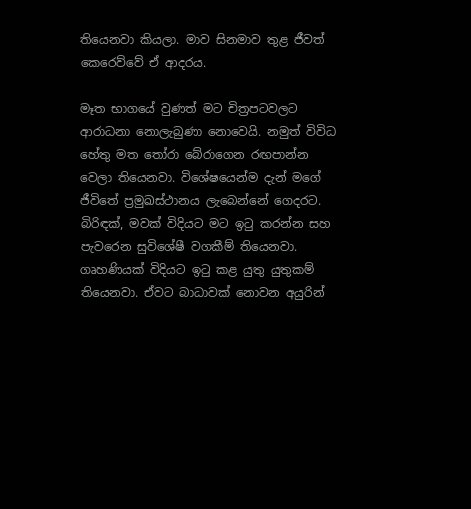තියෙනවා කියලා. මාව සිනමාව තුළ ජීවත් කෙරෙව්වේ ඒ ආදරය.

මෑත භාගයේ වුණත් මට චිත්‍රපටවලට ආරාධනා නොලැබුණා නොවෙයි. නමුත් විවිධ හේතු මත තෝරා බේරාගෙන රඟපාන්න වෙලා තියෙනවා. විශේෂයෙන්ම දැන් මගේ ජීවිතේ ප්‍රමුඛස්ථානය ලැබෙන්නේ ගෙදරට. බිරිඳක්, මවක් විදියට මට ඉටු කරන්න සහ පැවරෙන සුවිශේෂී වගකීම් තියෙනවා. ගෘහණියක් විදියට ඉටු කළ යුතු යුතුකම් තියෙනවා. ඒවට බාධාවක් නොවන අයුරින්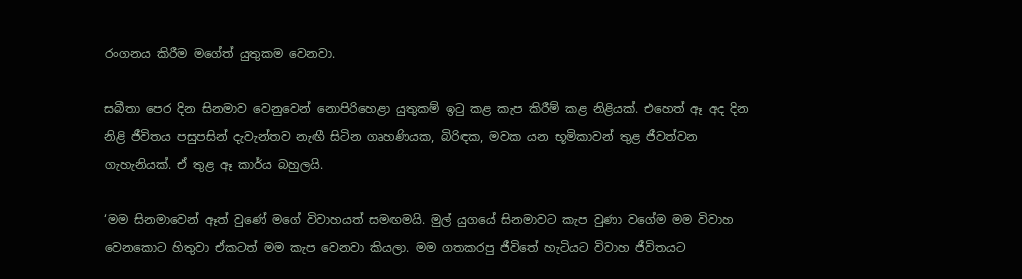රංගනය කිරීම මගේත් යුතුකම වෙනවා.

සබීතා පෙර දින සිනමාව වෙනුවෙන් නොපිරිහෙළා යුතුකම් ඉටු කළ කැප කිරීම් කළ නිළියක්. එහෙත් ඈ අද දින නිළි ජීවිතය පසුපසින් දැවැන්තව නැඟී සිටින ගෘහණියක, බිරිඳක, මවක යන භූමිකාවන් තුළ ජීවත්වන ගැහැනියක්. ඒ තුළ ඈ කාර්ය බහුලයි.

‘මම සිනමාවෙන් ඈත් වුණේ මගේ විවාහයත් සමඟමයි. මුල් යුගයේ සිනමාවට කැප වුණා වගේම මම විවාහ වෙනකොට හිතුවා ඒකටත් මම කැප වෙනවා කියලා. මම ගතකරපු ජීවිතේ හැටියට විවාහ ජීවිතයට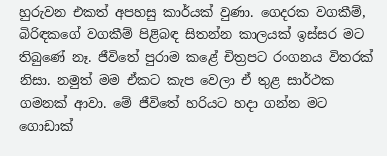හුරුවන එකත් අපහසු කාර්යක් වුණා. ගෙදරක වගකීම්, බිරිඳකගේ වගකීම් පිළිබඳ සිතන්න කාලයක් ඉස්සර මට තිබුණේ නෑ. ජීවිතේ පුරාම කළේ චිත්‍රපට රංගනය විතරක් නිසා. නමුත් මම ඒකට කැප වෙලා ඒ තුළ සාර්ථක ගමනක් ආවා. මේ ජීවිතේ හරියට හදා ගන්න මට ගොඩාක්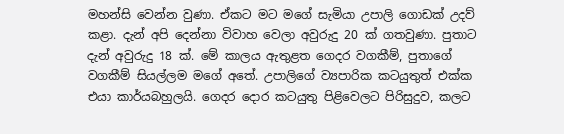මහන්සි වෙන්න වුණා. ඒකට මට මගේ සැමියා උපාලි ගොඩක් උදව් කළා. දැන් අපි දෙන්නා විවාහ වෙලා අවුරුදු 20 ක් ගතවුණා. පුතාට දැන් අවුරුදු 18 ක්. මේ කාලය ඇතුළත ගෙදර වගකීම්, පුතාගේ වගකීම් සියල්ලම මගේ අතේ. උපාලිගේ ව්‍යපාරික කටයුතුත් එක්ක එයා කාර්යබහුලයි. ගෙදර දොර කටයුතු පිළිවෙලට පිරිසුදුව, කලට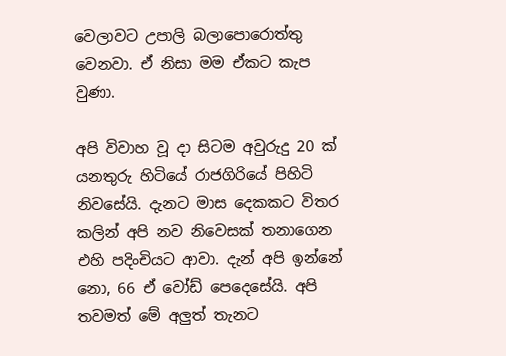වෙලාවට උපාලි බලාපොරොත්තු වෙනවා. ඒ නිසා මම ඒකට කැප වුණා.

අපි විවාහ වූ දා සිටම අවුරුදු 20 ක් යනතුරු හිටියේ රාජගිරියේ පිහිටි නිවසේයි. දැනට මාස දෙකකට විතර කලින් අපි නව නිවෙසක් තනාගෙන එහි පදිංචියට ආවා. දැන් අපි ඉන්නේ නො, 66 ඒ වෝඩ් පෙදෙසේයි. අපි තවමත් මේ අලුත් තැනට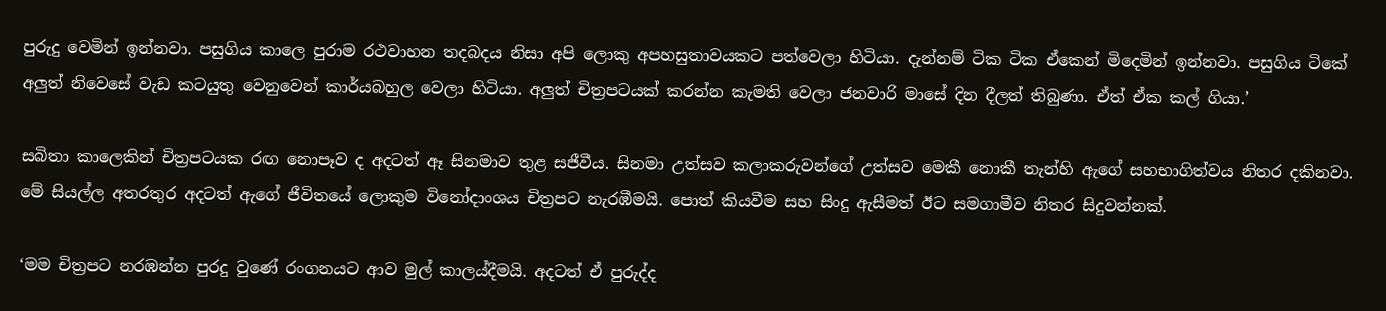පුරුදු වෙමින් ඉන්නවා. පසුගිය කාලෙ පුරාම රථවාහන තදබදය නිසා අපි ලොකු අපහසුතාවයකට පත්වෙලා හිටියා. දැන්නම් ටික ටික ඒකෙන් මිදෙමින් ඉන්නවා. පසුගිය ටිකේ අලුත් නිවෙසේ වැඩ කටයුතු වෙනුවෙන් කාර්යබහුල වෙලා හිටියා. අලුත් චිත්‍රපටයක් කරන්න කැමති වෙලා ජනවාරි මාසේ දින දීලත් තිබුණා. ඒත් ඒක කල් ගියා.’

සබිතා කාලෙකින් චිත්‍රපටයක රඟ නොපෑව ද අදටත් ඈ සිනමාව තුළ සජීවීය. සිනමා උත්සව කලාකරුවන්ගේ උත්සව මෙකී නොකී තැන්හි ඇගේ සහභාගිත්වය නිතර දකිනවා. මේ සියල්ල අතරතුර අදටත් ඇගේ ජීවිතයේ ලොකුම විනෝදාංශය චිත්‍රපට නැරඹීමයි. පොත් කියවීම සහ සිංදු ඇසීමත් ඊට සමගාමීව නිතර සිදුවන්නක්.

‘මම චිත්‍රපට නරඹන්න පුරදු වුණේ රංගනයට ආව මුල් කාලය්දීමයි. අදටත් ඒ පුරුද්ද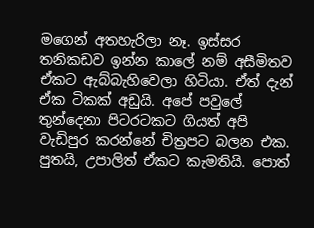මගෙන් අතහැරිලා නෑ. ඉස්සර තනිකඩව ඉන්න කාලේ නම් අසීමිතව ඒකට ඇබ්බැහිවෙලා හිටියා. ඒත් දැන් ඒක ටිකක් අඩුයි. අපේ පවුලේ තුන්දෙනා පිටරටකට ගියත් අපි වැඩිපුර කරන්නේ චිත්‍රපට බලන එක. පුතයි, උපාලිත් ඒකට කැමතියි. පොත්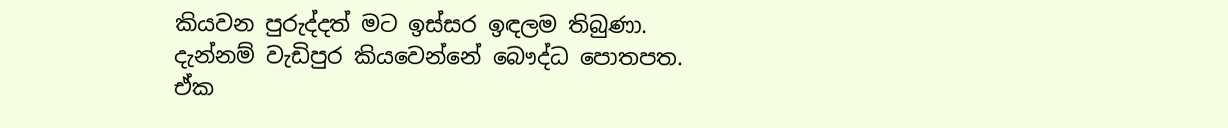කියවන පුරුද්දත් මට ඉස්සර ඉඳලම තිබුණා. දැන්නම් වැඩිපුර කියවෙන්නේ බෞද්ධ පොතපත. ඒක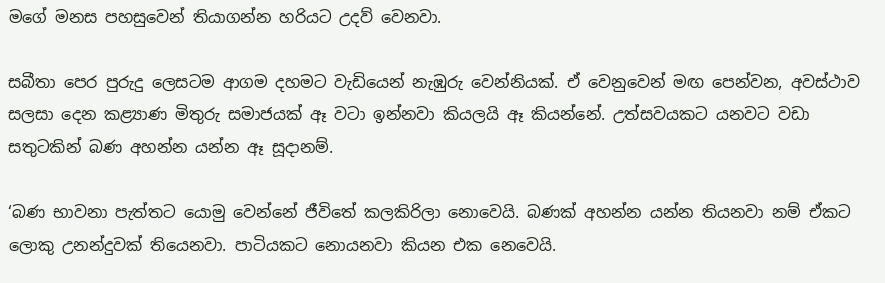මගේ මනස පහසුවෙන් තියාගන්න හරියට උදව් වෙනවා.

සබීතා පෙර පුරුදු ලෙසටම ආගම දහමට වැඩියෙන් නැඹුරු වෙන්නියක්. ඒ වෙනුවෙන් මඟ පෙන්වන, අවස්ථාව සලසා දෙන කළ්‍යාණ මිතුරු සමාජයක් ඈ වටා ඉන්නවා කියලයි ඈ කියන්නේ. උත්සවයකට යනවට වඩා සතුටකින් බණ අහන්න යන්න ඈ සූදානම්.

‘බණ භාවනා පැත්තට යොමු වෙන්නේ ජීවිතේ කලකිරිලා නොවෙයි. බණක් අහන්න යන්න තියනවා නම් ඒකට ලොකු උනන්දුවක් තියෙනවා. පාටියකට නොයනවා කියන එක නෙවෙයි.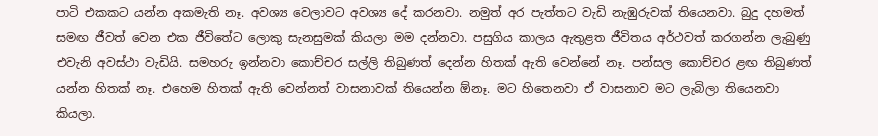පාටි එකකට යන්න අකමැති නෑ. අවශ්‍ය වෙලාවට අවශ්‍ය දේ කරනවා. නමුත් අර පැත්තට වැඩි නැඹුරුවක් තියෙනවා. බුදු දහමත් සමඟ ජීවත් වෙන එක ජීවිතේට ලොකු සැනසුමක් කියලා මම දන්නවා. පසුගිය කාලය ඇතුළත ජීවිතය අර්ථවත් කරගන්න ලැබුණු එවැනි අවස්ථා වැඩියි. සමහරු ඉන්නවා කොච්චර සල්ලි තිබුණත් දෙන්න හිතක් ඇති වෙන්නේ නෑ. පන්සල කොච්චර ළඟ තිබුණත් යන්න හිතක් නෑ. එහෙම හිතක් ඇති වෙන්නත් වාසනාවක් තියෙන්න ඕනෑ. මට හිතෙනවා ඒ වාසනාව මට ලැබිලා තියෙනවා කියලා.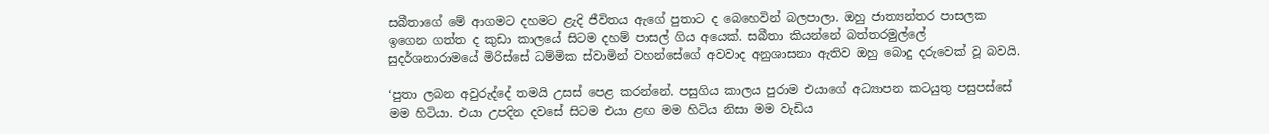සබීතාගේ මේ ආගමට දහමට ළැදි ජීවිතය ඇගේ පුතාට ද බෙහෙවින් බලපාලා. ඔහු ජාත්‍යන්තර පාසලක ඉගෙන ගත්ත ද කුඩා කාලයේ සිටම දහම් පාසල් ගිය අයෙක්. සබීතා කියන්නේ බත්තරමුල්ලේ සුදර්ශනාරාමයේ මිරිස්සේ ධම්මික ස්වාමින් වහන්සේගේ අවවාද අනුශාසනා ඇතිව ඔහු බොදු දරුවෙක් වූ බවයි.

‘පුතා ලබන අවුරුද්දේ තමයි උසස් පෙළ කරන්නේ. පසුගිය කාලය පුරාම එයාගේ අධ්‍යාපන කටයුතු පසුපස්සේ මම හිටියා. එයා උපදින දවසේ සිටම එයා ළඟ මම හිටිය නිසා මම වැඩිය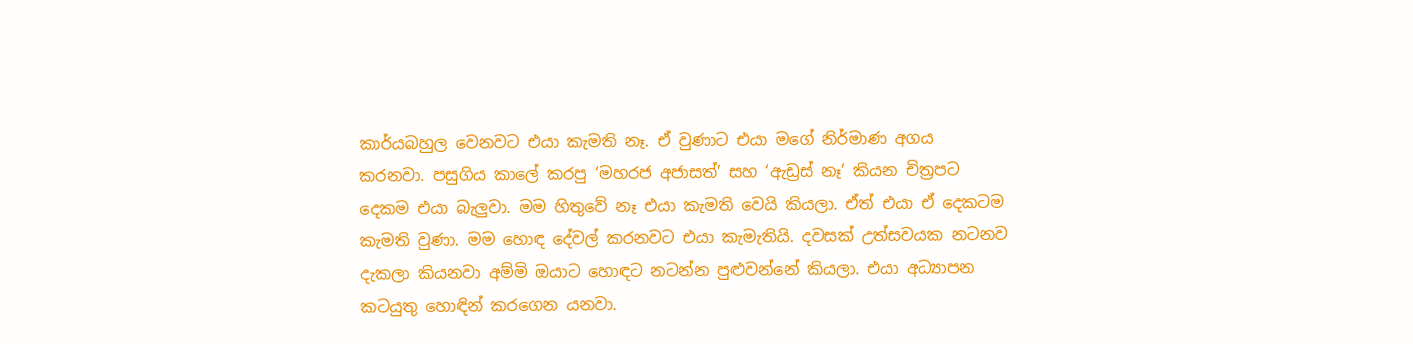කාර්යබහුල වෙනවට එයා කැමති නෑ. ඒ වුණාට එයා මගේ නිර්මාණ අගය කරනවා. පසුගිය කාලේ කරපු ‘මහරජ අජාසත්’ සහ ‘ඇඩ්‍රස් නෑ’ කියන චිත්‍රපට දෙකම එයා බැලුවා. මම හිතුවේ නෑ එයා කැමති වෙයි කියලා. ඒත් එයා ඒ දෙකටම කැමති වුණා. මම හොඳ දේවල් කරනවට එයා කැමැතියි. දවසක් උත්සවයක නටනව දැකලා කියනවා අම්මි ඔයාට හොඳට නටන්න පුළුවන්නේ කියලා. එයා අධ්‍යාපන කටයුතු හොඳින් කරගෙන යනවා.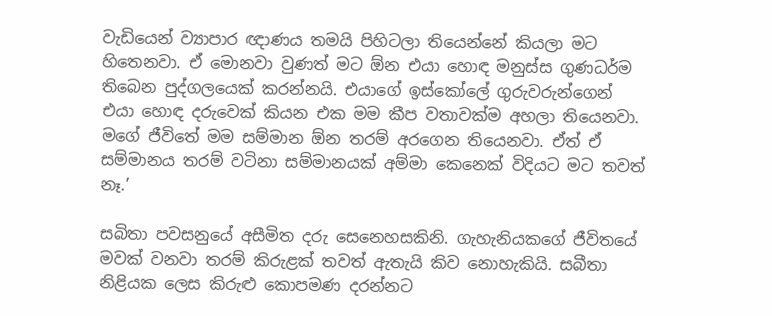වැඩියෙන් ව්‍යාපාර ඥාණය තමයි පිහිටලා තියෙන්නේ කියලා මට හිතෙනවා. ඒ මොනවා වුණත් මට ඕන එයා හොඳ මනුස්ස ගුණධර්ම තිබෙන පුද්ගලයෙක් කරන්නයි. එයාගේ ඉස්කෝලේ ගුරුවරුන්ගෙන් එයා හොඳ දරුවෙක් කියන එක මම කීප වතාවක්ම අහලා තියෙනවා. මගේ ජීවිතේ මම සම්මාන ඕන තරම් අරගෙන තියෙනවා. ඒත් ඒ සම්මානය තරම් වටිනා සම්මානයක් අම්මා කෙනෙක් විදියට මට තවත් නෑ.’

සබිතා පවසනුයේ අසීමිත දරු සෙනෙහසකිනි. ගැහැනියකගේ ජීවිතයේ මවක් වනවා තරම් කිරුළක් තවත් ඇතැයි කිව නොහැකියි. සබීතා නිළියක ලෙස කිරුළු කොපමණ දරන්නට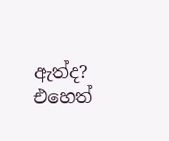ඇත්ද? එහෙත්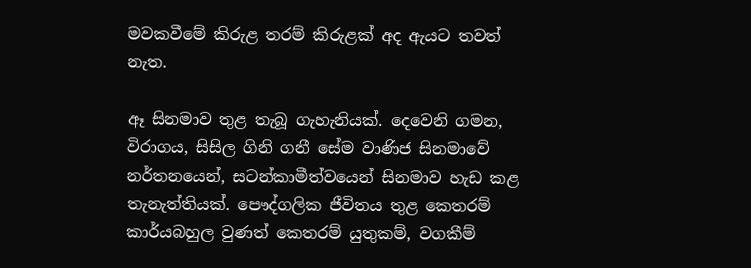මවකවීමේ කිරුළ තරම් කිරුළක් අද ඇයට තවත් නැත.

ඈ සිනමාව තුළ තැබූ ගැහැනියක්. දෙවෙනි ගමන, විරාගය, සිසිල ගිනි ගනී සේම වාණිජ සිනමාවේ නර්තනයෙන්, සටන්කාමීත්වයෙන් සිනමාව හැඩ කළ තැනැත්තියක්. පෞද්ගලික ජීවිතය තුළ කෙතරම් කාර්යබහුල වුණත් කෙතරම් යුතුකම්, වගකීම්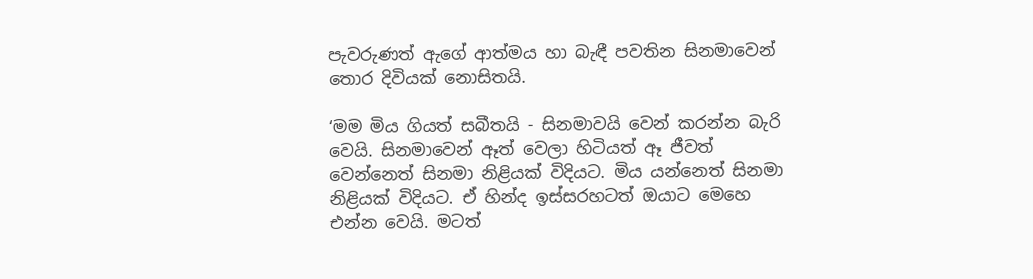පැවරුණත් ඇගේ ආත්මය හා බැඳී පවතින සිනමාවෙන් තොර දිවියක් නොසිතයි.

‘මම මිය ගියත් සබීතයි - සිනමාවයි වෙන් කරන්න බැරි වෙයි. සිනමාවෙන් ඈත් වෙලා හිටියත් ඈ ජීවත් වෙන්නෙත් සිනමා නිළියක් විදියට. මිය යන්නෙත් සිනමා නිළියක් විදියට. ඒ හින්ද ඉස්සරහටත් ඔයාට මෙහෙ එන්න වෙයි. මටත්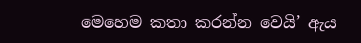මෙහෙම කතා කරන්න වෙයි’ ඇය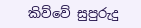කිව්වේ සුපුරුදු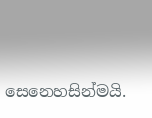සෙනෙහසින්මයි.